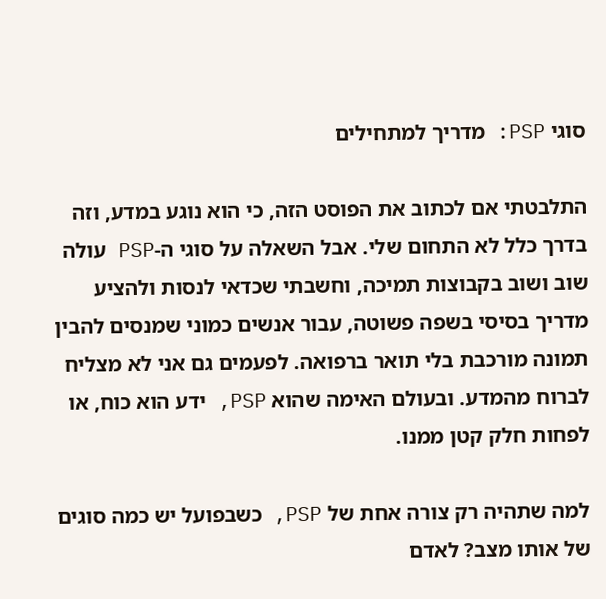סוגי PSP: מדריך למתחילים

התלבטתי אם לכתוב את הפוסט הזה, כי הוא נוגע במדע, וזה בדרך כלל לא התחום שלי. אבל השאלה על סוגי ה-PSP עולה שוב ושוב בקבוצות תמיכה, וחשבתי שכדאי לנסות ולהציע מדריך בסיסי בשפה פשוטה, עבור אנשים כמוני שמנסים להבין תמונה מורכבת בלי תואר ברפואה. לפעמים גם אני לא מצליח לברוח מהמדע. ובעולם האימה שהוא PSP, ידע הוא כוח, או לפחות חלק קטן ממנו.

למה שתהיה רק צורה אחת של PSP, כשבפועל יש כמה סוגים של אותו מצב? לאדם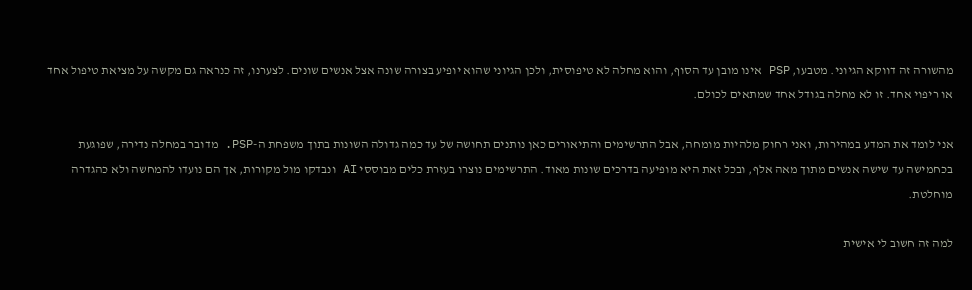מהשורה זה דווקא הגיוני. מטבעו, PSP אינו מובן עד הסוף, והוא מחלה לא טיפוסית, ולכן הגיוני שהוא יופיע בצורה שונה אצל אנשים שונים. לצערנו, זה כנראה גם מקשה על מציאת טיפול אחד או ריפוי אחד. זו לא מחלה בגודל אחד שמתאים לכולם.

אני לומד את המדע במהירות, ואני רחוק מלהיות מומחה, אבל התרשימים והתיאורים כאן נותנים תחושה של עד כמה גדולה השונות בתוך משפחת ה-PSP. מדובר במחלה נדירה, שפוגעת בכחמישה עד שישה אנשים מתוך מאה אלף, ובכל זאת היא מופיעה בדרכים שונות מאוד. התרשימים נוצרו בעזרת כלים מבוססי AI ונבדקו מול מקורות, אך הם נועדו להמחשה ולא כהגדרה מוחלטת.

למה זה חשוב לי אישית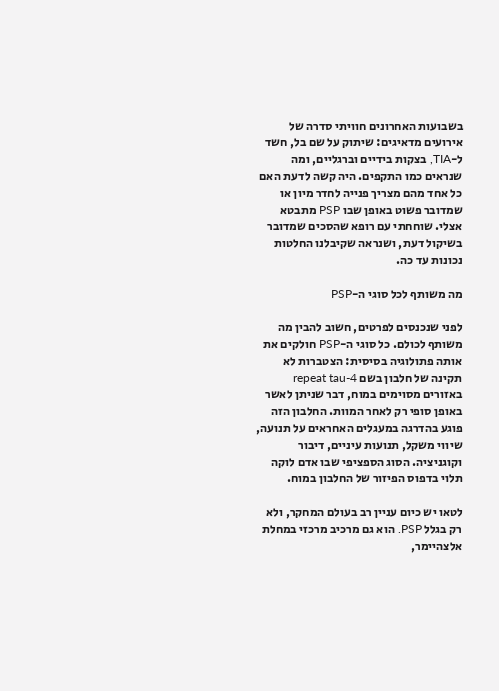בשבועות האחרונים חוויתי סדרה של אירועים מדאיגים: שיתוק על שם בל, חשד ל-TIA, בצקות בידיים וברגליים, ומה שנראים כמו התקפים. היה קשה לדעת האם כל אחד מהם מצריך פנייה לחדר מיון או שמדובר פשוט באופן שבו PSP מתבטא אצלי. שוחחתי עם רופא שהסכים שמדובר בשיקול דעת, ושנראה שקיבלנו החלטות נכונות עד כה.

מה משותף לכל סוגי ה-PSP

לפני שנכנסים לפרטים, חשוב להבין מה משותף לכולם. כל סוגי ה-PSP חולקים את אותה פתולוגיה בסיסית: הצטברות לא תקינה של חלבון בשם 4-repeat tau באזורים מסוימים במוח, דבר שניתן לאשר באופן סופי רק לאחר המוות. החלבון הזה פוגע בהדרגה במעגלים האחראים על תנועה, שיווי משקל, תנועות עיניים, דיבור וקוגניציה. הסוג הספציפי שבו אדם לוקה תלוי בדפוס הפיזור של החלבון במוח.

לטאו יש כיום עניין רב בעולם המחקר, ולא רק בגלל PSP. הוא גם מרכיב מרכזי במחלת אלצהיימר,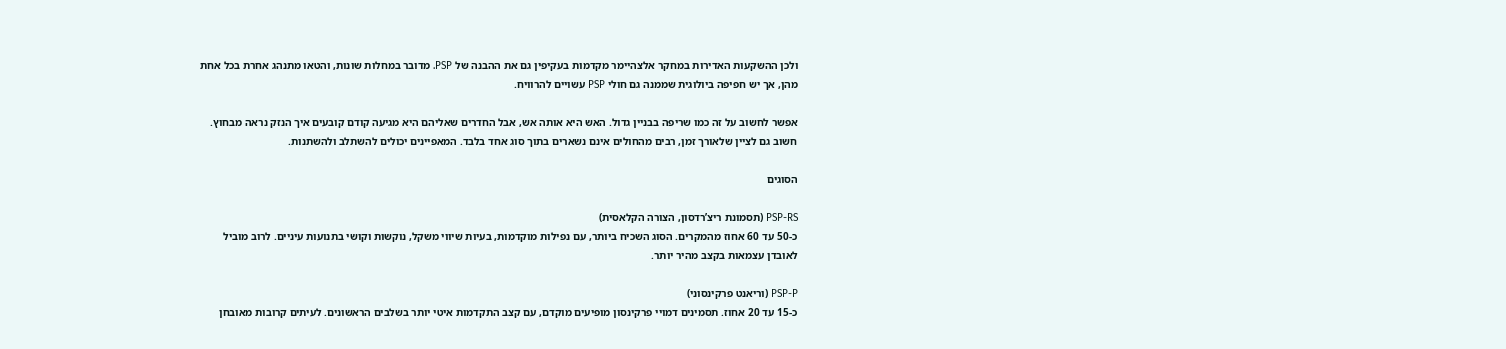ולכן ההשקעות האדירות במחקר אלצהיימר מקדמות בעקיפין גם את ההבנה של PSP. מדובר במחלות שונות, והטאו מתנהג אחרת בכל אחת מהן, אך יש חפיפה ביולוגית שממנה גם חולי PSP עשויים להרוויח.

אפשר לחשוב על זה כמו שריפה בבניין גדול. האש היא אותה אש, אבל החדרים שאליהם היא מגיעה קודם קובעים איך הנזק נראה מבחוץ. חשוב גם לציין שלאורך זמן, רבים מהחולים אינם נשארים בתוך סוג אחד בלבד. המאפיינים יכולים להשתלב ולהשתנות.

הסוגים

PSP-RS (תסמונת ריצ’רדסון, הצורה הקלאסית)
כ-50 עד 60 אחוז מהמקרים. הסוג השכיח ביותר, עם נפילות מוקדמות, בעיות שיווי משקל, נוקשות וקושי בתנועות עיניים. לרוב מוביל לאובדן עצמאות בקצב מהיר יותר.

PSP-P (וריאנט פרקינסוני)
כ-15 עד 20 אחוז. תסמינים דמויי פרקינסון מופיעים מוקדם, עם קצב התקדמות איטי יותר בשלבים הראשונים. לעיתים קרובות מאובחן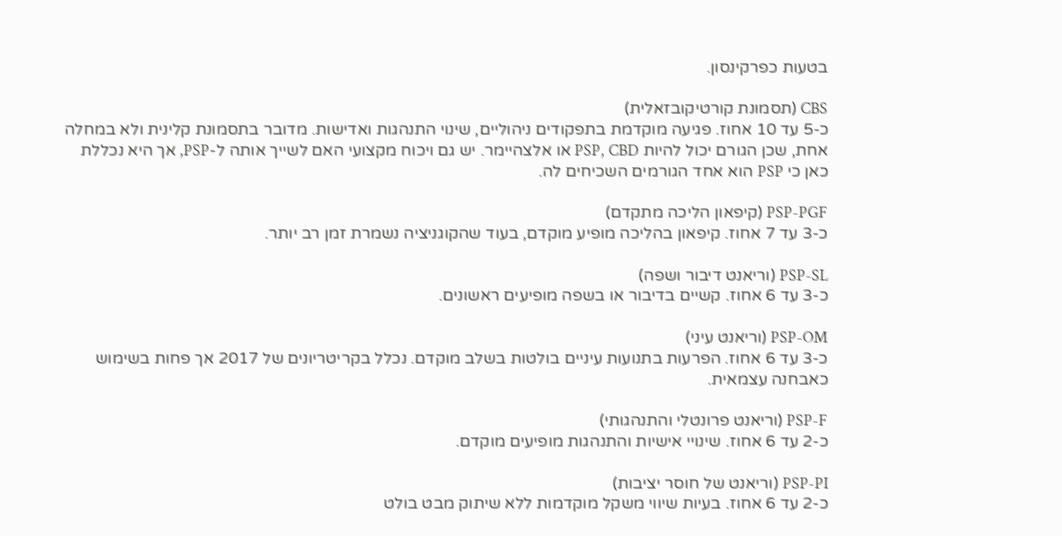בטעות כפרקינסון.

CBS (תסמונת קורטיקובזאלית)
כ-5 עד 10 אחוז. פגיעה מוקדמת בתפקודים ניהוליים, שינוי התנהגות ואדישות. מדובר בתסמונת קלינית ולא במחלה אחת, שכן הגורם יכול להיות PSP, CBD או אלצהיימר. יש גם ויכוח מקצועי האם לשייך אותה ל-PSP, אך היא נכללת כאן כי PSP הוא אחד הגורמים השכיחים לה.

PSP-PGF (קיפאון הליכה מתקדם)
כ-3 עד 7 אחוז. קיפאון בהליכה מופיע מוקדם, בעוד שהקוגניציה נשמרת זמן רב יותר.

PSP-SL (וריאנט דיבור ושפה)
כ-3 עד 6 אחוז. קשיים בדיבור או בשפה מופיעים ראשונים.

PSP-OM (וריאנט עיני)
כ-3 עד 6 אחוז. הפרעות בתנועות עיניים בולטות בשלב מוקדם. נכלל בקריטריונים של 2017 אך פחות בשימוש כאבחנה עצמאית.

PSP-F (וריאנט פרונטלי והתנהגותי)
כ-2 עד 6 אחוז. שינויי אישיות והתנהגות מופיעים מוקדם.

PSP-PI (וריאנט של חוסר יציבות)
כ-2 עד 6 אחוז. בעיות שיווי משקל מוקדמות ללא שיתוק מבט בולט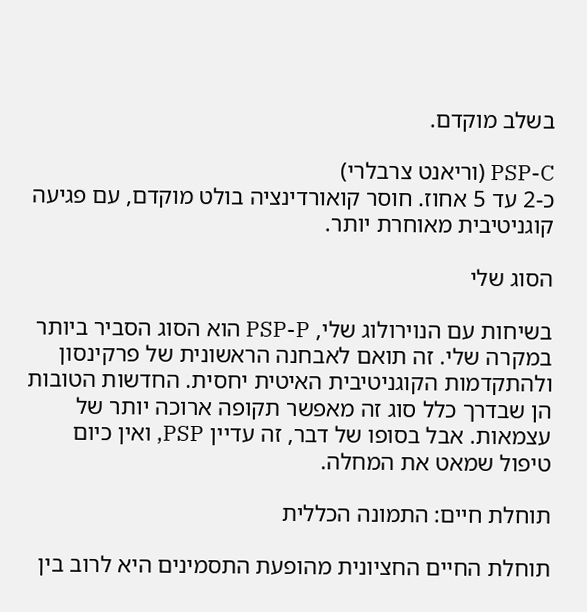בשלב מוקדם.

PSP-C (וריאנט צרבלרי)
כ-2 עד 5 אחוז. חוסר קואורדינציה בולט מוקדם, עם פגיעה קוגניטיבית מאוחרת יותר.

הסוג שלי

בשיחות עם הנוירולוג שלי, PSP-P הוא הסוג הסביר ביותר במקרה שלי. זה תואם לאבחנה הראשונית של פרקינסון ולהתקדמות הקוגניטיבית האיטית יחסית. החדשות הטובות הן שבדרך כלל סוג זה מאפשר תקופה ארוכה יותר של עצמאות. אבל בסופו של דבר, זה עדיין PSP, ואין כיום טיפול שמאט את המחלה.

תוחלת חיים: התמונה הכללית

תוחלת החיים החציונית מהופעת התסמינים היא לרוב בין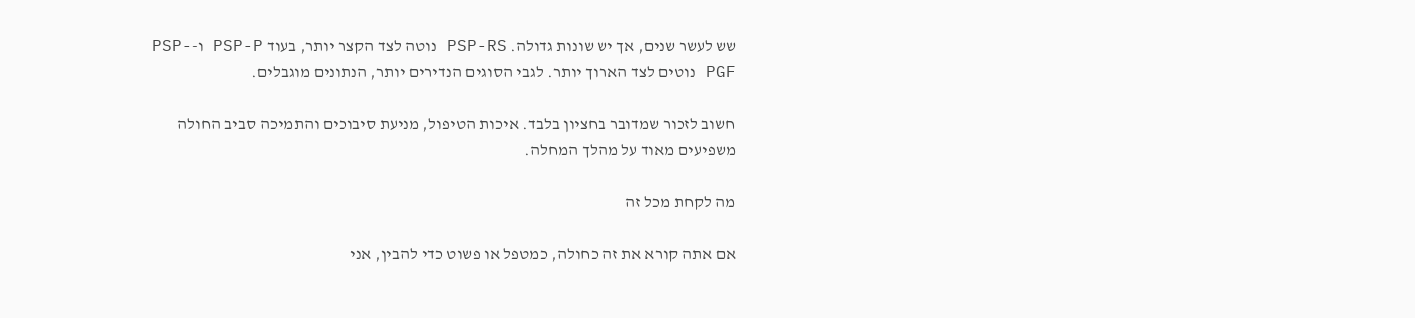שש לעשר שנים, אך יש שונות גדולה. PSP-RS נוטה לצד הקצר יותר, בעוד PSP-P ו-PSP-PGF נוטים לצד הארוך יותר. לגבי הסוגים הנדירים יותר, הנתונים מוגבלים.

חשוב לזכור שמדובר בחציון בלבד. איכות הטיפול, מניעת סיבוכים והתמיכה סביב החולה משפיעים מאוד על מהלך המחלה.

מה לקחת מכל זה

אם אתה קורא את זה כחולה, כמטפל או פשוט כדי להבין, אני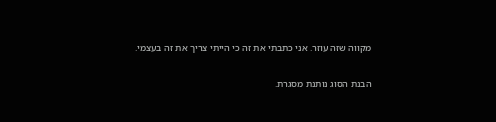מקווה שזה עוזר. אני כתבתי את זה כי הייתי צריך את זה בעצמי.

הבנת הסוג נותנת מסגרת.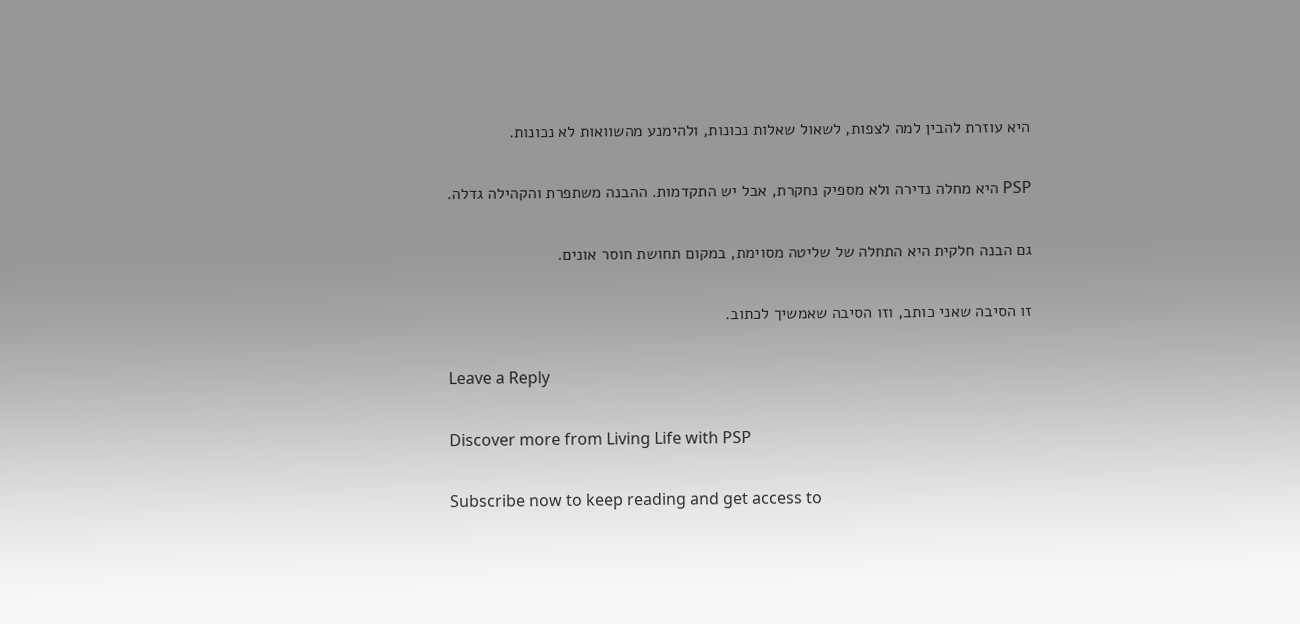היא עוזרת להבין למה לצפות, לשאול שאלות נכונות, ולהימנע מהשוואות לא נכונות.

PSP היא מחלה נדירה ולא מספיק נחקרת, אבל יש התקדמות. ההבנה משתפרת והקהילה גדלה.

גם הבנה חלקית היא התחלה של שליטה מסוימת, במקום תחושת חוסר אונים.

זו הסיבה שאני כותב, וזו הסיבה שאמשיך לכתוב.

Leave a Reply

Discover more from Living Life with PSP

Subscribe now to keep reading and get access to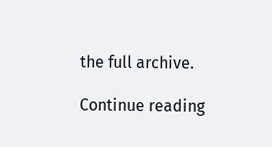the full archive.

Continue reading